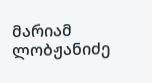მარიამ ლობჟანიძე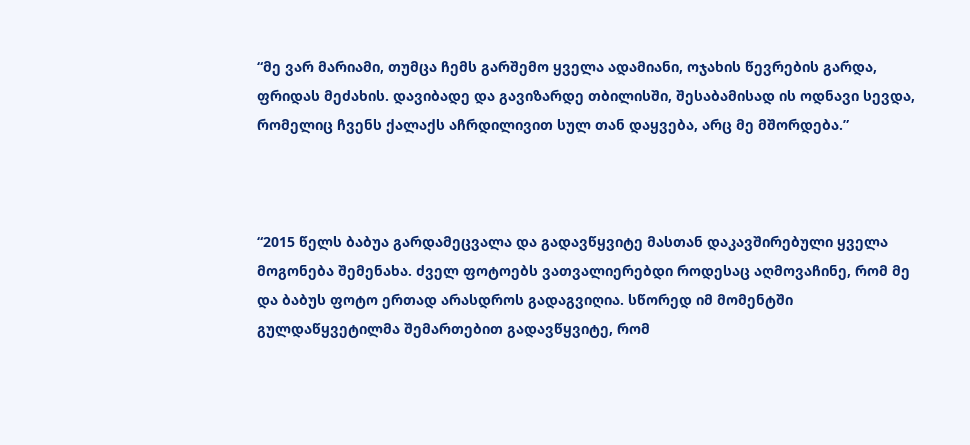“მე ვარ მარიამი, თუმცა ჩემს გარშემო ყველა ადამიანი, ოჯახის წევრების გარდა, ფრიდას მეძახის. დავიბადე და გავიზარდე თბილისში, შესაბამისად ის ოდნავი სევდა, რომელიც ჩვენს ქალაქს აჩრდილივით სულ თან დაყვება, არც მე მშორდება.”



“2015 წელს ბაბუა გარდამეცვალა და გადავწყვიტე მასთან დაკავშირებული ყველა მოგონება შემენახა. ძველ ფოტოებს ვათვალიერებდი როდესაც აღმოვაჩინე, რომ მე და ბაბუს ფოტო ერთად არასდროს გადაგვიღია. სწორედ იმ მომენტში გულდაწყვეტილმა შემართებით გადავწყვიტე, რომ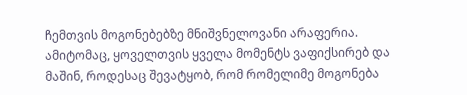ჩემთვის მოგონებებზე მნიშვნელოვანი არაფერია. ამიტომაც, ყოველთვის ყველა მომენტს ვაფიქსირებ და მაშინ, როდესაც შევატყობ, რომ რომელიმე მოგონება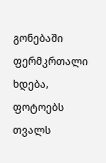გონებაში ფერმკრთალი ხდება, ფოტოებს თვალს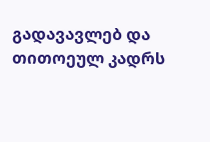გადავავლებ და თითოეულ კადრს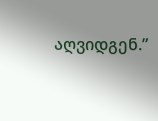აღვიდგენ.”